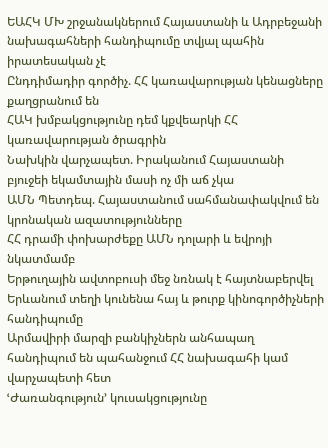ԵԱՀԿ ՄԽ շրջանակներում Հայաստանի և Ադրբեջանի նախագահների հանդիպումը տվյալ պահին իրատեսական չէ
Ընդդիմադիր գործիչ. ՀՀ կառավարության կենացները քաղցրանում են
ՀԱԿ խմբակցությունը դեմ կքվեարկի ՀՀ կառավարության ծրագրին
Նախկին վարչապետ. Իրականում Հայաստանի բյուջեի եկամտային մասի ոչ մի աճ չկա
ԱՄՆ Պետդեպ. Հայաստանում սահմանափակվում են կրոնական ազատությունները
ՀՀ դրամի փոխարժեքը ԱՄՆ դոլարի և եվրոյի նկատմամբ
Երթուղային ավտոբուսի մեջ նռնակ է հայտնաբերվել
Երևանում տեղի կունենա հայ և թուրք կինոգործիչների հանդիպումը
Արմավիրի մարզի բանկիչներն անհապաղ հանդիպում են պահանջում ՀՀ նախագահի կամ վարչապետի հետ
ՙԺառանգություն՚ կուսակցությունը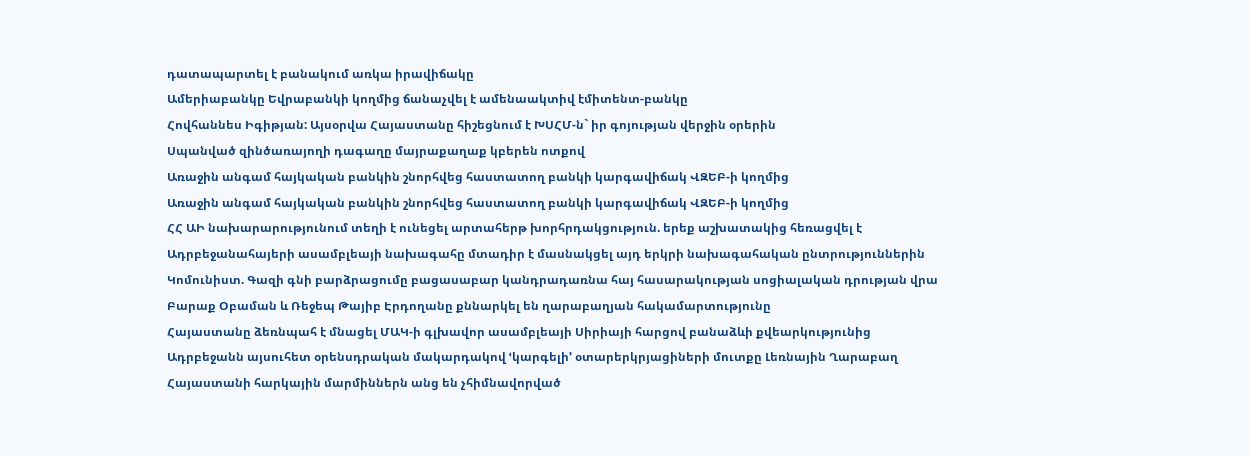դատապարտել է բանակում առկա իրավիճակը
Ամերիաբանկը Եվրաբանկի կողմից ճանաչվել է ամենաակտիվ էմիտենտ-բանկը
Հովհաննես Իգիթյան: Այսօրվա Հայաստանը հիշեցնում է ԽՍՀՄ-ն` իր գոյության վերջին օրերին
Սպանված զինծառայողի դագաղը մայրաքաղաք կբերեն ոտքով
Առաջին անգամ հայկական բանկին շնորհվեց հաստատող բանկի կարգավիճակ ՎԶԵԲ-ի կողմից
Առաջին անգամ հայկական բանկին շնորհվեց հաստատող բանկի կարգավիճակ ՎԶԵԲ-ի կողմից
ՀՀ ԱԻ նախարարությունում տեղի է ունեցել արտահերթ խորհրդակցություն. երեք աշխատակից հեռացվել է
Ադրբեջանահայերի ասամբլեայի նախագահը մտադիր է մասնակցել այդ երկրի նախագահական ընտրություններին
Կոմունիստ. Գազի գնի բարձրացումը բացասաբար կանդրադառնա հայ հասարակության սոցիալական դրության վրա
Բարաք Օբաման և Ռեջեպ Թայիբ Էրդողանը քննարկել են ղարաբաղյան հակամարտությունը
Հայաստանը ձեռնպահ է մնացել ՄԱԿ-ի գլխավոր ասամբլեայի Սիրիայի հարցով բանաձևի քվեարկությունից
Ադրբեջանն այսուհետ օրենսդրական մակարդակով ՙկարգելի՚ օտարերկրյացիների մուտքը Լեռնային Ղարաբաղ
Հայաստանի հարկային մարմիններն անց են չհիմնավորված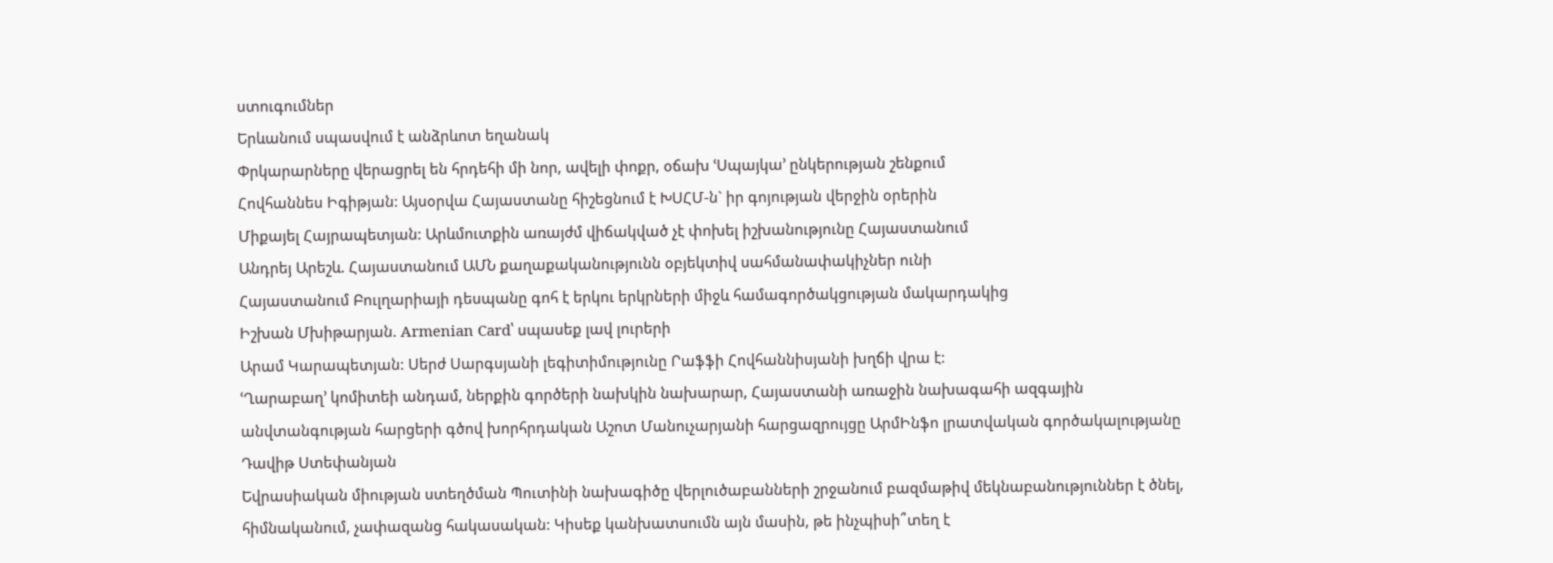ստուգումներ
Երևանում սպասվում է անձրևոտ եղանակ
Փրկարարները վերացրել են հրդեհի մի նոր, ավելի փոքր, օճախ ՙՍպայկա՚ ընկերության շենքում
Հովհաննես Իգիթյան: Այսօրվա Հայաստանը հիշեցնում է ԽՍՀՄ-ն` իր գոյության վերջին օրերին
Միքայել Հայրապետյան: Արևմուտքին առայժմ վիճակված չէ փոխել իշխանությունը Հայաստանում
Անդրեյ Արեշև. Հայաստանում ԱՄՆ քաղաքականությունն օբյեկտիվ սահմանափակիչներ ունի
Հայաստանում Բուլղարիայի դեսպանը գոհ է երկու երկրների միջև համագործակցության մակարդակից
Իշխան Մխիթարյան. Armenian Card՝ սպասեք լավ լուրերի
Արամ Կարապետյան: Սերժ Սարգսյանի լեգիտիմությունը Րաֆֆի Հովհաննիսյանի խղճի վրա է:
ՙՂարաբաղ՚ կոմիտեի անդամ, ներքին գործերի նախկին նախարար, Հայաստանի առաջին նախագահի ազգային անվտանգության հարցերի գծով խորհրդական Աշոտ Մանուչարյանի հարցազրույցը ԱրմԻնֆո լրատվական գործակալությանը
Դավիթ Ստեփանյան
Եվրասիական միության ստեղծման Պուտինի նախագիծը վերլուծաբանների շրջանում բազմաթիվ մեկնաբանություններ է ծնել, հիմնականում, չափազանց հակասական: Կիսեք կանխատսումն այն մասին, թե ինչպիսի՞տեղ է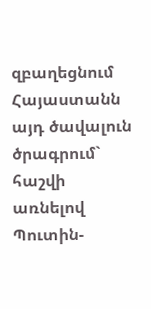զբաղեցնում Հայաստանն այդ ծավալուն ծրագրում` հաշվի առնելով Պուտին-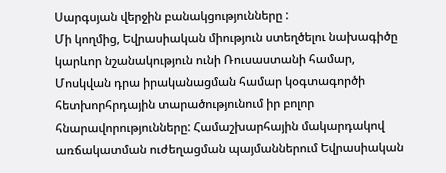Սարգսյան վերջին բանակցությունները :
Մի կողմից, Եվրասիական միություն ստեղծելու նախագիծը կարևոր նշանակություն ունի Ռուսաստանի համար, Մոսկվան դրա իրականացման համար կօգտագործի հետխորհրդային տարածությունում իր բոլոր հնարավորությունները: Համաշխարհային մակարդակով առճակատման ուժեղացման պայմաններում Եվրասիական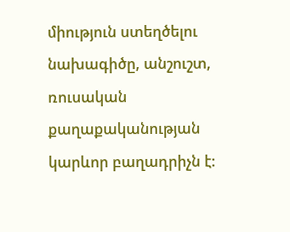միություն ստեղծելու նախագիծը, անշուշտ, ռուսական քաղաքականության կարևոր բաղադրիչն է: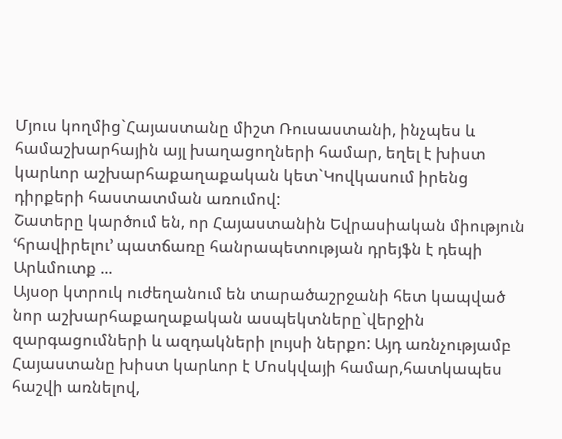Մյուս կողմից`Հայաստանը միշտ Ռուսաստանի, ինչպես և համաշխարհային այլ խաղացողների համար, եղել է խիստ կարևոր աշխարհաքաղաքական կետ`Կովկասում իրենց դիրքերի հաստատման առումով:
Շատերը կարծում են, որ Հայաստանին Եվրասիական միություն ՙհրավիրելու՚ պատճառը հանրապետության դրեյֆն է դեպի Արևմուտք ...
Այսօր կտրուկ ուժեղանում են տարածաշրջանի հետ կապված նոր աշխարհաքաղաքական ասպեկտները`վերջին զարգացումների և ազդակների լույսի ներքո: Այդ առնչությամբ Հայաստանը խիստ կարևոր է Մոսկվայի համար,հատկապես հաշվի առնելով,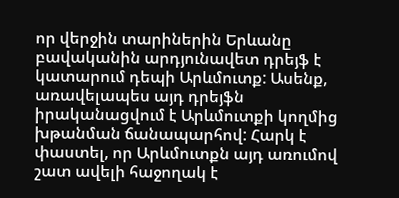որ վերջին տարիներին Երևանը բավականին արդյունավետ դրեյֆ է կատարում դեպի Արևմուտք: Ասենք, առավելապես այդ դրեյֆն իրականացվում է Արևմուտքի կողմից խթանման ճանապարհով: Հարկ է փաստել, որ Արևմուտքն այդ առումով շատ ավելի հաջողակ է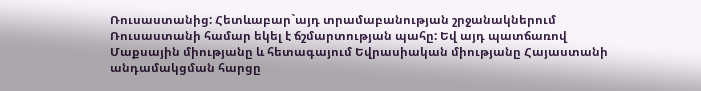Ռուսաստանից: Հետևաբար`այդ տրամաբանության շրջանակներում Ռուսաստանի համար եկել է ճշմարտության պահը: Եվ այդ պատճառով Մաքսային միությանը և հետագայում Եվրասիական միությանը Հայաստանի անդամակցման հարցը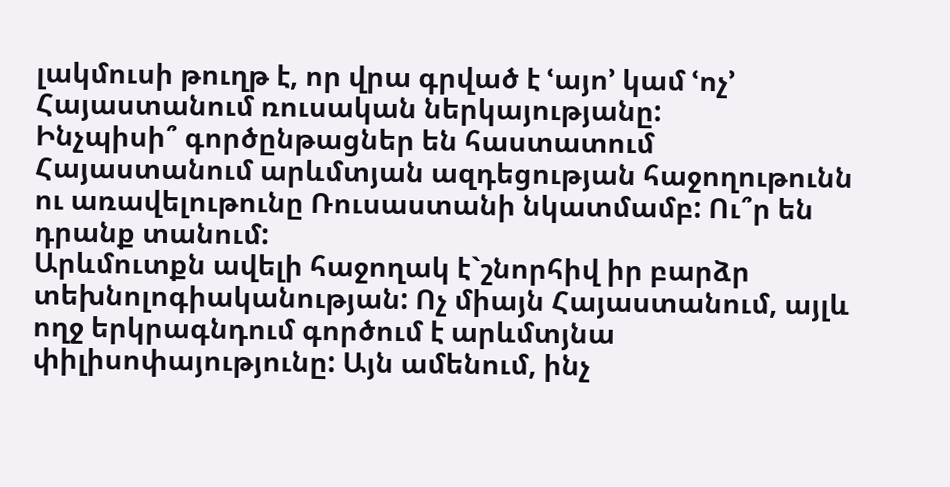լակմուսի թուղթ է, որ վրա գրված է ՙայո՚ կամ ՙոչ՚ Հայաստանում ռուսական ներկայությանը:
Ինչպիսի՞ գործընթացներ են հաստատում Հայաստանում արևմտյան ազդեցության հաջողութունն ու առավելութունը Ռուսաստանի նկատմամբ: Ու՞ր են դրանք տանում:
Արևմուտքն ավելի հաջողակ է`շնորհիվ իր բարձր տեխնոլոգիականության: Ոչ միայն Հայաստանում, այլև ողջ երկրագնդում գործում է արևմտյնա փիլիսոփայությունը: Այն ամենում, ինչ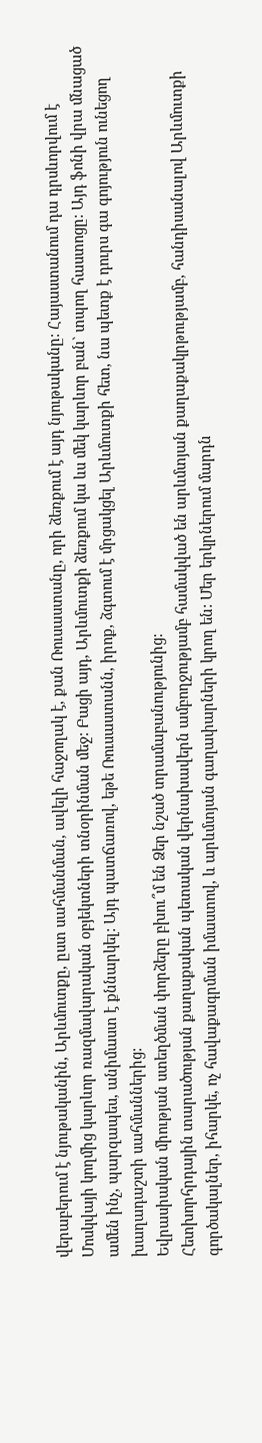վերաբերում է նյութականին, Արևմուտքը, ըստ սահմանման, ավելի հաջողակ է, քան Ռուսաստանը, որի ձեռքում է այդ նյութականը: Հայաստանում դա դրսևորվում է Մոսկվայի կողմից կարևոր ռազմավարական օբյեկտների տնօրինման մեջ: Բացի այդ, Արևմուտքի ձեռքում կա ևս մեկ կարևոր բան` տպող հաստոցը: Այդ ֆոնի վրա մնացած ամեն ինչ, պարզապես, անիմաստ է քննարկել: Այդ պատճառով, եթե Ռուսաստանն, իրոք, ձգտում է մրցակցել Արևմուտքի հետ, նա պետք է դուրս գա գոյություն ունեցող խաղադաշտի սահմաններից:
Եվրասիական միության ստեղծման փորձերը բխու՞մ են Ձեր նշած տրամաբանությունից:
Հետխորհրդային տարածության քաղաքական պետական վերնախավերն ամբողջությամբ համակված են արևմտյան քաղաքակրթությամբ, հանդիսանալով Արևմուտքի գործակալներ, իհարկե, ոչ հավաքագրման իմաստով, և արևմտյան գաղափարների կրող են: Մեր երկրներում մարդն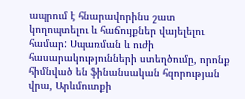ապրում է հնարավորինս շատ կողոպտելու և հաճույքներ վայելելու համար: Սպառման և ուժի հասարակությունների ստեղծումը, որոնք հիմնված են ֆինանսական հզորության վրա, Արևմուտքի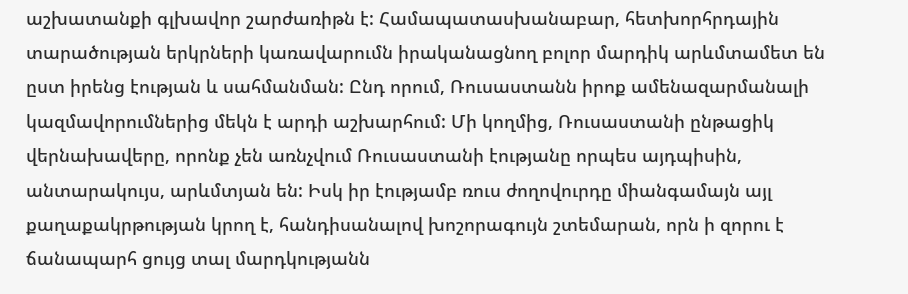աշխատանքի գլխավոր շարժառիթն է: Համապատասխանաբար, հետխորհրդային տարածության երկրների կառավարումն իրականացնող բոլոր մարդիկ արևմտամետ են ըստ իրենց էության և սահմանման: Ընդ որում, Ռուսաստանն իրոք ամենազարմանալի կազմավորումներից մեկն է արդի աշխարհում: Մի կողմից, Ռուսաստանի ընթացիկ վերնախավերը, որոնք չեն առնչվում Ռուսաստանի էությանը որպես այդպիսին, անտարակույս, արևմտյան են: Իսկ իր էությամբ ռուս ժողովուրդը միանգամայն այլ քաղաքակրթության կրող է, հանդիսանալով խոշորագույն շտեմարան, որն ի զորու է ճանապարհ ցույց տալ մարդկությանն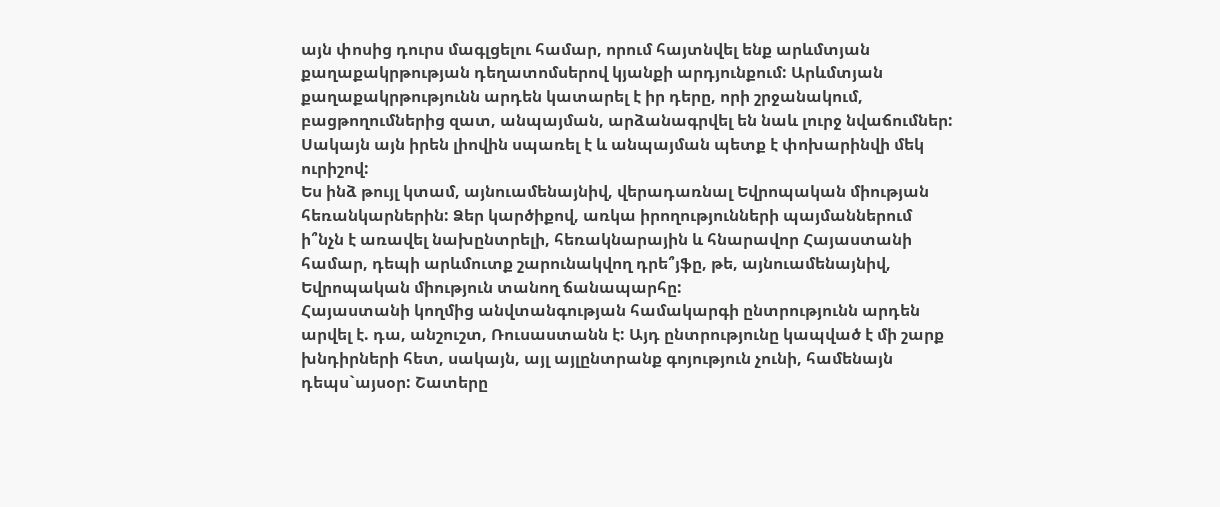այն փոսից դուրս մագլցելու համար, որում հայտնվել ենք արևմտյան քաղաքակրթության դեղատոմսերով կյանքի արդյունքում: Արևմտյան քաղաքակրթությունն արդեն կատարել է իր դերը, որի շրջանակում, բացթողումներից զատ, անպայման, արձանագրվել են նաև լուրջ նվաճումներ: Սակայն այն իրեն լիովին սպառել է և անպայման պետք է փոխարինվի մեկ ուրիշով:
Ես ինձ թույլ կտամ, այնուամենայնիվ, վերադառնալ Եվրոպական միության հեռանկարներին: Ձեր կարծիքով, առկա իրողությունների պայմաններում ի՞նչն է առավել նախընտրելի, հեռակնարային և հնարավոր Հայաստանի համար, դեպի արևմուտք շարունակվող դրե՞յֆը, թե, այնուամենայնիվ, Եվրոպական միություն տանող ճանապարհը:
Հայաստանի կողմից անվտանգության համակարգի ընտրությունն արդեն արվել է. դա, անշուշտ, Ռուսաստանն է: Այդ ընտրությունը կապված է մի շարք խնդիրների հետ, սակայն, այլ այլընտրանք գոյություն չունի, համենայն դեպս`այսօր: Շատերը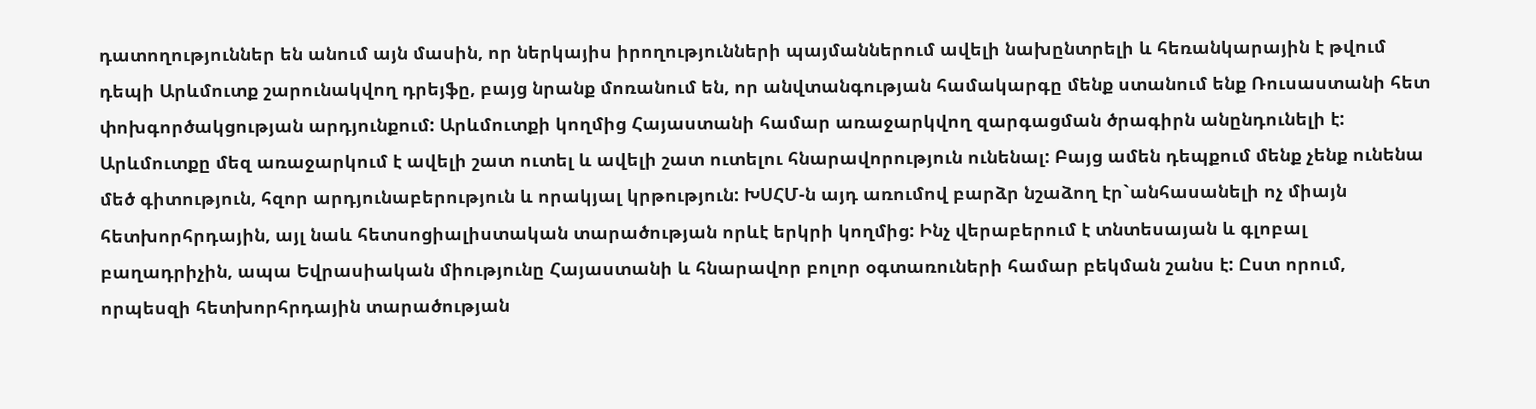դատողություններ են անում այն մասին, որ ներկայիս իրողությունների պայմաններում ավելի նախընտրելի և հեռանկարային է թվում դեպի Արևմուտք շարունակվող դրեյֆը, բայց նրանք մոռանում են, որ անվտանգության համակարգը մենք ստանում ենք Ռուսաստանի հետ փոխգործակցության արդյունքում: Արևմուտքի կողմից Հայաստանի համար առաջարկվող զարգացման ծրագիրն անընդունելի է: Արևմուտքը մեզ առաջարկում է ավելի շատ ուտել և ավելի շատ ուտելու հնարավորություն ունենալ: Բայց ամեն դեպքում մենք չենք ունենա մեծ գիտություն, հզոր արդյունաբերություն և որակյալ կրթություն: ԽՍՀՄ-ն այդ առումով բարձր նշաձող էր`անհասանելի ոչ միայն հետխորհրդային, այլ նաև հետսոցիալիստական տարածության որևէ երկրի կողմից: Ինչ վերաբերում է տնտեսայան և գլոբալ բաղադրիչին, ապա Եվրասիական միությունը Հայաստանի և հնարավոր բոլոր օգտառուների համար բեկման շանս է: Ըստ որում, որպեսզի հետխորհրդային տարածության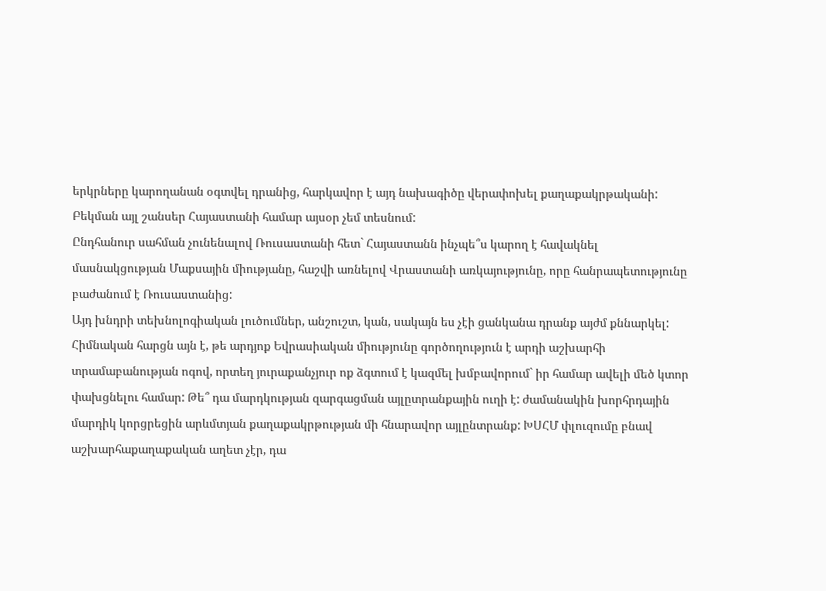երկրները կարողանան օգտվել դրանից, հարկավոր է այդ նախագիծը վերափոխել քաղաքակրթականի: Բեկման այլ շանսեր Հայաստանի համար այսօր չեմ տեսնում:
Ընդհանուր սահման չունենալով Ռուսաստանի հետ` Հայաստանն ինչպե՞ս կարող է հավակնել մասնակցության Մաքսային միությանը, հաշվի առնելով Վրաստանի առկայությունը, որը հանրապետությունը բաժանում է Ռուսաստանից:
Այդ խնդրի տեխնոլոգիական լուծումներ, անշուշտ, կան, սակայն ես չէի ցանկանա դրանք այժմ քննարկել: Հիմնական հարցն այն է, թե արդյոք Եվրասիական միությունը գործողություն է արդի աշխարհի տրամաբանության ոգով, որտեղ յուրաքանչյուր ոք ձգտում է կազմել խմբավորում` իր համար ավելի մեծ կտոր փախցնելու համար: Թե՞ դա մարդկության զարգացման այլըտրանքային ուղի է: ժամանակին խորհրդային մարդիկ կորցրեցին արևմտյան քաղաքակրթության մի հնարավոր այլընտրանք: ԽՍՀՄ փլուզումը բնավ աշխարհաքաղաքական աղետ չէր, դա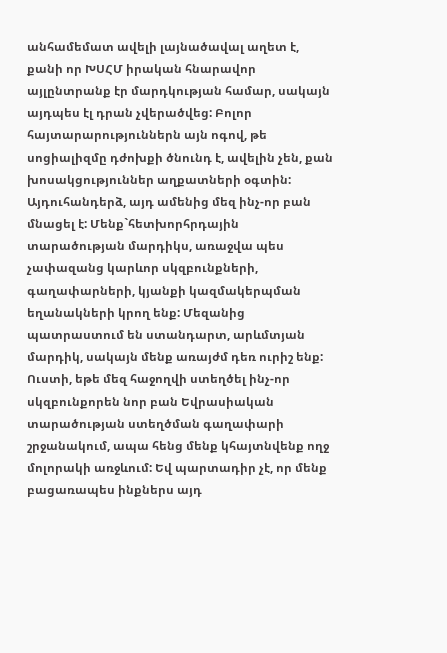անհամեմատ ավելի լայնածավալ աղետ է, քանի որ ԽՍՀՄ իրական հնարավոր այլընտրանք էր մարդկության համար, սակայն այդպես էլ դրան չվերածվեց: Բոլոր հայտարարություններն այն ոգով, թե սոցիալիզմը դժոխքի ծնունդ է, ավելին չեն, քան խոսակցություններ աղքատների օգտին: Այդուհանդերձ, այդ ամենից մեզ ինչ-որ բան մնացել է: Մենք`հետխորհրդային տարածության մարդիկս, առաջվա պես չափազանց կարևոր սկզբունքների, գաղափարների, կյանքի կազմակերպման եղանակների կրող ենք: Մեզանից պատրաստում են ստանդարտ, արևմտյան մարդիկ, սակայն մենք առայժմ դեռ ուրիշ ենք: Ուստի, եթե մեզ հաջողվի ստեղծել ինչ-որ սկզբունքորեն նոր բան Եվրասիական տարածության ստեղծման գաղափարի շրջանակում, ապա հենց մենք կհայտնվենք ողջ մոլորակի առջևում: Եվ պարտադիր չէ, որ մենք բացառապես ինքներս այդ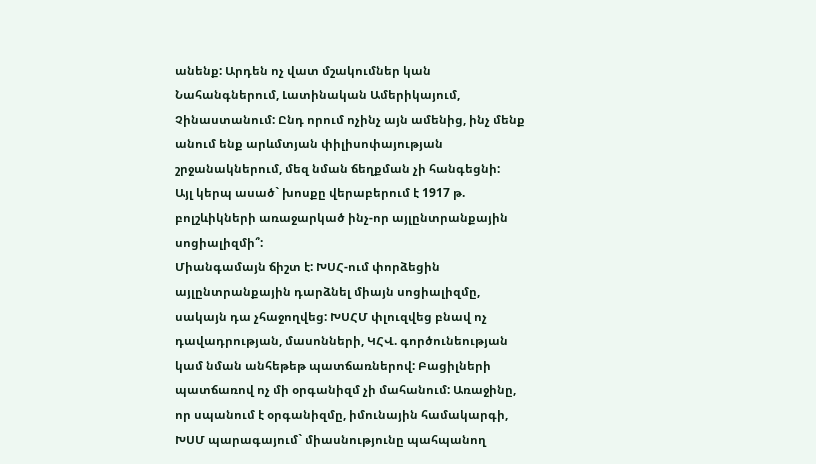անենք: Արդեն ոչ վատ մշակումներ կան Նահանգներում, Լատինական Ամերիկայում, Չինաստանում: Ընդ որում ոչինչ այն ամենից, ինչ մենք անում ենք արևմտյան փիլիսոփայության շրջանակներում, մեզ նման ճեղքման չի հանգեցնի:
Այլ կերպ ասած` խոսքը վերաբերում է 1917 թ. բոլշևիկների առաջարկած ինչ-որ այլընտրանքային սոցիալիզմի՞:
Միանգամայն ճիշտ է: ԽՍՀ-ում փորձեցին այլընտրանքային դարձնել միայն սոցիալիզմը, սակայն դա չհաջողվեց: ԽՍՀՄ փլուզվեց բնավ ոչ դավադրության, մասոնների, ԿՀՎ. գործունեության կամ նման անհեթեթ պատճառներով: Բացիլների պատճառով ոչ մի օրգանիզմ չի մահանում: Առաջինը, որ սպանում է օրգանիզմը, իմունային համակարգի, ԽՍՄ պարագայում` միասնությունը պահպանող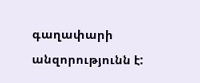գաղափարի անզորությունն է: